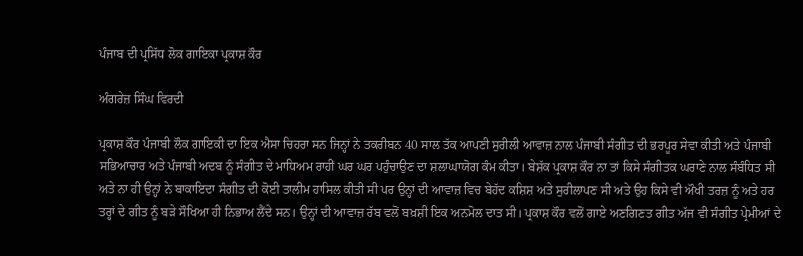ਪੰਜਾਬ ਦੀ ਪ੍ਰਸਿੱਧ ਲੋਕ ਗਾਇਕਾ ਪ੍ਰਕਾਸ਼ ਕੌਰ

ਅੰਗਰੇਜ਼ ਸਿੰਘ ਵਿਰਦੀ

ਪ੍ਰਕਾਸ਼ ਕੌਰ ਪੰਜਾਬੀ ਲੌਕ ਗਾਇਕੀ ਦਾ ਇਕ ਐਸਾ ਚਿਹਰਾ ਸਨ ਜਿਨ੍ਹਾਂ ਨੇ ਤਕਰੀਬਨ 40 ਸਾਲ ਤੱਕ ਆਪਣੀ ਸੁਰੀਲੀ ਆਵਾਜ਼ ਨਾਲ ਪੰਜਾਬੀ ਸੰਗੀਤ ਦੀ ਭਰਪੂਰ ਸੇਵਾ ਕੀਤੀ ਅਤੇ ਪੰਜਾਬੀ ਸਭਿਆਚਾਰ ਅਤੇ ਪੰਜਾਬੀ ਅਦਬ ਨੂੰ ਸੰਗੀਤ ਦੇ ਮਾਧਿਅਮ ਰਾਹੀਂ ਘਰ ਘਰ ਪਹੁੰਚਾਉਣ ਦਾ ਸ਼ਲਾਘਾਯੋਗ ਕੰਮ ਕੀਤਾ। ਬੇਸ਼ੱਕ ਪ੍ਰਕਾਸ਼ ਕੌਰ ਨਾ ਤਾਂ ਕਿਸੇ ਸੰਗੀਤਕ ਘਰਾਣੇ ਨਾਲ ਸੰਬੰਧਿਤ ਸੀ ਅਤੇ ਨਾ ਹੀ ਉਨ੍ਹਾਂ ਨੇ ਬਾਕਾਇਦਾ ਸੰਗੀਤ ਦੀ ਕੋਈ ਤਾਲੀਮ ਹਾਸਿਲ ਕੀਤੀ ਸੀ ਪਰ ਉਨ੍ਹਾਂ ਦੀ ਆਵਾਜ਼ ਵਿਚ ਬੇਹੱਦ ਕਸ਼ਿਸ਼ ਅਤੇ ਸੁਰੀਲਾਪਣ ਸੀ ਅਤੇ ਉਹ ਕਿਸੇ ਵੀ ਔਖੀ ਤਰਜ਼ ਨੂੰ ਅਤੇ ਹਰ ਤਰ੍ਹਾਂ ਦੇ ਗੀਤ ਨੂੰ ਬੜੇ ਸੌਖਿਆ ਹੀ ਨਿਭਾਅ ਲੈਂਦੇ ਸਨ। ਉਨ੍ਹਾਂ ਦੀ ਆਵਾਜ਼ ਰੱਬ ਵਲੋਂ ਬਖ਼ਸ਼ੀ ਇਕ ਅਨਮੋਲ ਦਾਤ ਸੀ। ਪ੍ਰਕਾਸ਼ ਕੌਰ ਵਲੋਂ ਗਾਏ ਅਣਗਿਣਤ ਗੀਤ ਅੱਜ ਵੀ ਸੰਗੀਤ ਪ੍ਰੇਮੀਆਂ ਦੇ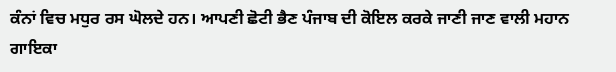ਕੰਨਾਂ ਵਿਚ ਮਧੁਰ ਰਸ ਘੋਲਦੇ ਹਨ। ਆਪਣੀ ਛੋਟੀ ਭੈਣ ਪੰਜਾਬ ਦੀ ਕੋਇਲ ਕਰਕੇ ਜਾਣੀ ਜਾਣ ਵਾਲੀ ਮਹਾਨ ਗਾਇਕਾ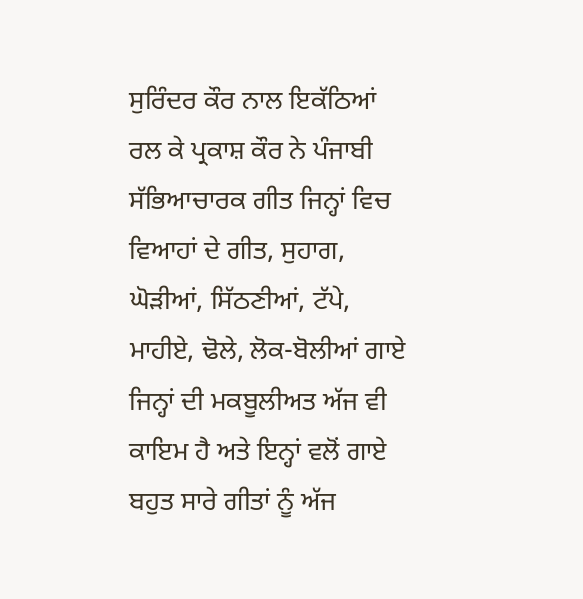ਸੁਰਿੰਦਰ ਕੌਰ ਨਾਲ ਇਕੱਠਿਆਂ ਰਲ ਕੇ ਪ੍ਰਕਾਸ਼ ਕੌਰ ਨੇ ਪੰਜਾਬੀ ਸੱਭਿਆਚਾਰਕ ਗੀਤ ਜਿਨ੍ਹਾਂ ਵਿਚ ਵਿਆਹਾਂ ਦੇ ਗੀਤ, ਸੁਹਾਗ, ਘੋੜੀਆਂ, ਸਿੱਠਣੀਆਂ, ਟੱਪੇ, ਮਾਹੀਏ, ਢੋਲੇ, ਲੋਕ-ਬੋਲੀਆਂ ਗਾਏ ਜਿਨ੍ਹਾਂ ਦੀ ਮਕਬੂਲੀਅਤ ਅੱਜ ਵੀ ਕਾਇਮ ਹੈ ਅਤੇ ਇਨ੍ਹਾਂ ਵਲੋਂ ਗਾਏ ਬਹੁਤ ਸਾਰੇ ਗੀਤਾਂ ਨੂੰ ਅੱਜ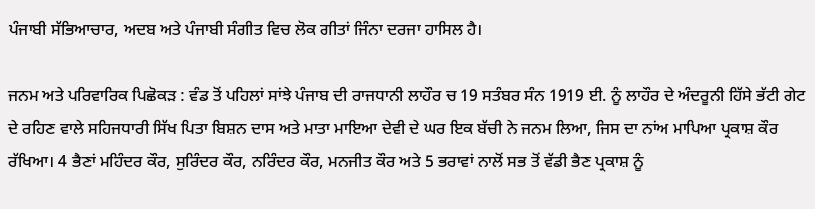ਪੰਜਾਬੀ ਸੱਭਿਆਚਾਰ, ਅਦਬ ਅਤੇ ਪੰਜਾਬੀ ਸੰਗੀਤ ਵਿਚ ਲੋਕ ਗੀਤਾਂ ਜਿੰਨਾ ਦਰਜਾ ਹਾਸਿਲ ਹੈ।

ਜਨਮ ਅਤੇ ਪਰਿਵਾਰਿਕ ਪਿਛੋਕੜ : ਵੰਡ ਤੋਂ ਪਹਿਲਾਂ ਸਾਂਝੇ ਪੰਜਾਬ ਦੀ ਰਾਜਧਾਨੀ ਲਾਹੌਰ ਚ 19 ਸਤੰਬਰ ਸੰਨ 1919 ਈ. ਨੂੰ ਲਾਹੌਰ ਦੇ ਅੰਦਰੂਨੀ ਹਿੱਸੇ ਭੱਟੀ ਗੇਟ ਦੇ ਰਹਿਣ ਵਾਲੇ ਸਹਿਜਧਾਰੀ ਸਿੱਖ ਪਿਤਾ ਬਿਸ਼ਨ ਦਾਸ ਅਤੇ ਮਾਤਾ ਮਾਇਆ ਦੇਵੀ ਦੇ ਘਰ ਇਕ ਬੱਚੀ ਨੇ ਜਨਮ ਲਿਆ, ਜਿਸ ਦਾ ਨਾਂਅ ਮਾਪਿਆ ਪ੍ਰਕਾਸ਼ ਕੌਰ ਰੱਖਿਆ। 4 ਭੈਣਾਂ ਮਹਿੰਦਰ ਕੌਰ, ਸੁਰਿੰਦਰ ਕੌਰ, ਨਰਿੰਦਰ ਕੌਰ, ਮਨਜੀਤ ਕੌਰ ਅਤੇ 5 ਭਰਾਵਾਂ ਨਾਲੋਂ ਸਭ ਤੋਂ ਵੱਡੀ ਭੈਣ ਪ੍ਰਕਾਸ਼ ਨੂੰ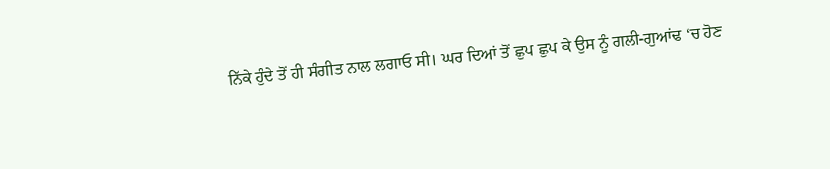ਨਿੱਕੇ ਹੁੰਦੇ ਤੋਂ ਹੀ ਸੰਗੀਤ ਨਾਲ ਲਗਾਓ ਸੀ। ਘਰ ਦਿਆਂ ਤੋਂ ਛੁਪ ਛੁਪ ਕੇ ਉਸ ਨੂੰ ਗਲੀ-ਗੁਆਂਢ ‘ਚ ਹੋਣ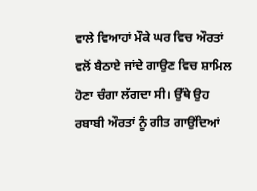ਵਾਲੇ ਵਿਆਹਾਂ ਮੌਕੇ ਘਰ ਵਿਚ ਔਰਤਾਂ ਵਲੋਂ ਬੈਠਾਏ ਜਾਂਦੇ ਗਾਉਣ ਵਿਚ ਸ਼ਾਮਿਲ ਹੋਣਾ ਚੰਗਾ ਲੱਗਦਾ ਸੀ। ਉੱਥੇ ਉਹ ਰਬਾਬੀ ਔਰਤਾਂ ਨੂੰ ਗੀਤ ਗਾਉਂਦਿਆਂ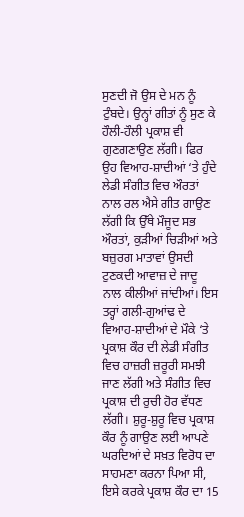ਸੁਣਦੀ ਜੋ ਉਸ ਦੇ ਮਨ ਨੂੰ ਟੁੰਬਦੇ। ਉਨ੍ਹਾਂ ਗੀਤਾਂ ਨੂੰ ਸੁਣ ਕੇ ਹੌਲੀ-ਹੌਲੀ ਪ੍ਰਕਾਸ਼ ਵੀ ਗੁਣਗਣਾਉਣ ਲੱਗੀ। ਫਿਰ ਉਹ ਵਿਆਹ-ਸ਼ਾਦੀਆਂ ‘ਤੇ ਹੁੰਦੇ ਲੇਡੀ ਸੰਗੀਤ ਵਿਚ ਔਰਤਾਂ ਨਾਲ ਰਲ ਐਸੇ ਗੀਤ ਗਾਉਣ ਲੱਗੀ ਕਿ ਉੱਥੇ ਮੌਜੂਦ ਸਭ ਔਰਤਾਂ, ਕੁੜੀਆਂ ਚਿੜੀਆਂ ਅਤੇ ਬਜ਼ੁਰਗ ਮਾਤਾਵਾਂ ਉਸਦੀ ਟੁਣਕਦੀ ਆਵਾਜ਼ ਦੇ ਜਾਦੂ ਨਾਲ ਕੀਲੀਆਂ ਜਾਂਦੀਆਂ। ਇਸ ਤਰ੍ਹਾਂ ਗਲੀ-ਗੁਆਂਢ ਦੇ ਵਿਆਹ-ਸ਼ਾਦੀਆਂ ਦੇ ਮੌਕੇ ‘ਤੇ ਪ੍ਰਕਾਸ਼ ਕੌਰ ਦੀ ਲੇਡੀ ਸੰਗੀਤ ਵਿਚ ਹਾਜ਼ਰੀ ਜ਼ਰੂਰੀ ਸਮਝੀ ਜਾਣ ਲੱਗੀ ਅਤੇ ਸੰਗੀਤ ਵਿਚ ਪ੍ਰਕਾਸ਼ ਦੀ ਰੁਚੀ ਹੋਰ ਵੱਧਣ ਲੱਗੀ। ਸ਼ੁਰੂ-ਸ਼ੁਰੂ ਵਿਚ ਪ੍ਰਕਾਸ਼ ਕੌਰ ਨੂੰ ਗਾਉਣ ਲਈ ਆਪਣੇ ਘਰਦਿਆਂ ਦੇ ਸਖ਼ਤ ਵਿਰੋਧ ਦਾ ਸਾਹਮਣਾ ਕਰਨਾ ਪਿਆ ਸੀ, ਇਸੇ ਕਰਕੇ ਪ੍ਰਕਾਸ਼ ਕੌਰ ਦਾ 15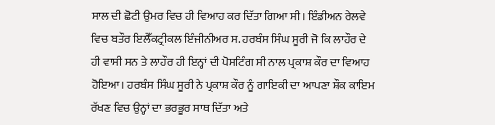ਸਾਲ ਦੀ ਛੋਟੀ ਉਮਰ ਵਿਚ ਹੀ ਵਿਆਹ ਕਰ ਦਿੱਤਾ ਗਿਆ ਸੀ। ਇੰਡੀਅਨ ਰੇਲਵੇ ਵਿਚ ਬਤੌਰ ਇਲੈੱਕਟ੍ਰੀਕਲ ਇੰਜੀਨੀਅਰ ਸ. ਹਰਬੰਸ ਸਿੰਘ ਸੂਰੀ ਜੋ ਕਿ ਲਾਹੌਰ ਦੇ ਹੀ ਵਾਸੀ ਸਨ ਤੇ ਲਾਹੌਰ ਹੀ ਇਨ੍ਹਾਂ ਦੀ ਪੋਸਟਿੰਗ ਸੀ ਨਾਲ ਪ੍ਰਕਾਸ਼ ਕੌਰ ਦਾ ਵਿਆਹ ਹੋਇਆ। ਹਰਬੰਸ ਸਿੰਘ ਸੂਰੀ ਨੇ ਪ੍ਰਕਾਸ਼ ਕੌਰ ਨੂੰ ਗਾਇਕੀ ਦਾ ਆਪਣਾ ਸ਼ੌਕ ਕਾਇਮ ਰੱਖਣ ਵਿਚ ਉਨ੍ਹਾਂ ਦਾ ਭਰਭੂਰ ਸਾਥ ਦਿੱਤਾ ਅਤੇ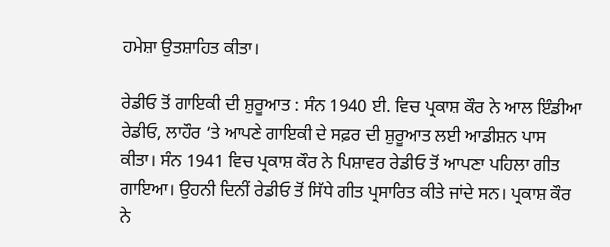ਹਮੇਸ਼ਾ ਉਤਸ਼ਾਹਿਤ ਕੀਤਾ।

ਰੇਡੀਓ ਤੋਂ ਗਾਇਕੀ ਦੀ ਸ਼ੁਰੂਆਤ : ਸੰਨ 1940 ਈ. ਵਿਚ ਪ੍ਰਕਾਸ਼ ਕੌਰ ਨੇ ਆਲ ਇੰਡੀਆ ਰੇਡੀਓ, ਲਾਹੌਰ ‘ਤੇ ਆਪਣੇ ਗਾਇਕੀ ਦੇ ਸਫ਼ਰ ਦੀ ਸ਼ੁਰੂਆਤ ਲਈ ਆਡੀਸ਼ਨ ਪਾਸ ਕੀਤਾ। ਸੰਨ 1941 ਵਿਚ ਪ੍ਰਕਾਸ਼ ਕੌਰ ਨੇ ਪਿਸ਼ਾਵਰ ਰੇਡੀਓ ਤੋਂ ਆਪਣਾ ਪਹਿਲਾ ਗੀਤ ਗਾਇਆ। ਉਹਨੀ ਦਿਨੀਂ ਰੇਡੀਓ ਤੋਂ ਸਿੱਧੇ ਗੀਤ ਪ੍ਰਸਾਰਿਤ ਕੀਤੇ ਜਾਂਦੇ ਸਨ। ਪ੍ਰਕਾਸ਼ ਕੌਰ ਨੇ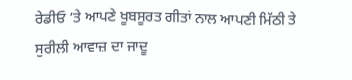ਰੇਡੀਓ ‘ਤੇ ਆਪਣੇ ਖੂਬਸੂਰਤ ਗੀਤਾਂ ਨਾਲ ਆਪਣੀ ਮਿੱਠੀ ਤੇ ਸੁਰੀਲੀ ਆਵਾਜ਼ ਦਾ ਜਾਦੂ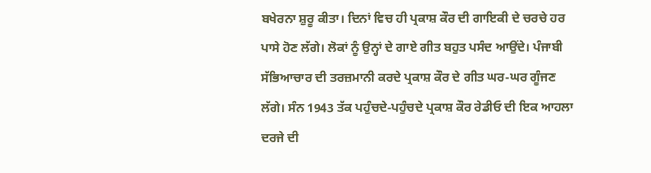ਬਖੇਰਨਾ ਸ਼ੁਰੂ ਕੀਤਾ। ਦਿਨਾਂ ਵਿਚ ਹੀ ਪ੍ਰਕਾਸ਼ ਕੌਰ ਦੀ ਗਾਇਕੀ ਦੇ ਚਰਚੇ ਹਰ ਪਾਸੇ ਹੋਣ ਲੱਗੇ। ਲੋਕਾਂ ਨੂੰ ਉਨ੍ਹਾਂ ਦੇ ਗਾਏ ਗੀਤ ਬਹੁਤ ਪਸੰਦ ਆਉਂਦੇ। ਪੰਜਾਬੀ ਸੱਭਿਆਚਾਰ ਦੀ ਤਰਜ਼ਮਾਨੀ ਕਰਦੇ ਪ੍ਰਕਾਸ਼ ਕੌਰ ਦੇ ਗੀਤ ਘਰ-ਘਰ ਗੂੰਜਣ ਲੱਗੇ। ਸੰਨ 1943 ਤੱਕ ਪਹੁੰਚਦੇ-ਪਹੁੰਚਦੇ ਪ੍ਰਕਾਸ਼ ਕੌਰ ਰੇਡੀਓ ਦੀ ਇਕ ਆਹਲਾ ਦਰਜੇ ਦੀ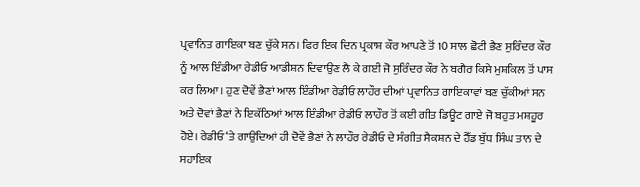ਪ੍ਰਵਾਨਿਤ ਗਾਇਕਾ ਬਣ ਚੁੱਕੇ ਸਨ। ਫਿਰ ਇਕ ਦਿਨ ਪ੍ਰਕਾਸ਼ ਕੌਰ ਆਪਣੇ ਤੋਂ 10 ਸਾਲ ਛੋਟੀ ਭੈਣ ਸੁਰਿੰਦਰ ਕੌਰ ਨੂੰ ਆਲ ਇੰਡੀਆ ਰੇਡੀਓ ਆਡੀਸ਼ਨ ਦਿਵਾਉਣ ਲੈ ਕੇ ਗਈ ਜੋ ਸੁਰਿੰਦਰ ਕੌਰ ਨੇ ਬਗੈਰ ਕਿਸੇ ਮੁਸ਼ਕਿਲ ਤੋਂ ਪਾਸ ਕਰ ਲਿਆ। ਹੁਣ ਦੋਵੇਂ ਭੈਣਾਂ ਆਲ ਇੰਡੀਆ ਰੇਡੀਓ ਲਾਹੌਰ ਦੀਆਂ ਪ੍ਰਵਾਨਿਤ ਗਾਇਕਾਵਾਂ ਬਣ ਚੁੱਕੀਆਂ ਸਨ ਅਤੇ ਦੋਵਾਂ ਭੈਣਾਂ ਨੇ ਇਕੱਠਿਆਂ ਆਲ ਇੰਡੀਆ ਰੇਡੀਓ ਲਾਹੌਰ ਤੋਂ ਕਈ ਗੀਤ ਡਿਊਟ ਗਾਏ ਜੋ ਬਹੁਤ ਮਸ਼ਹੂਰ ਹੋਏ। ਰੇਡੀਓ ‘ਤੇ ਗਾਉਂਦਿਆਂ ਹੀ ਦੋਵੇਂ ਭੈਣਾਂ ਨੇ ਲਾਹੌਰ ਰੇਡੀਓ ਦੇ ਸੰਗੀਤ ਸੈਕਸ਼ਨ ਦੇ ਹੈੱਡ ਬੁੱਧ ਸਿੰਘ ਤਾਨ ਦੇ ਸਹਾਇਕ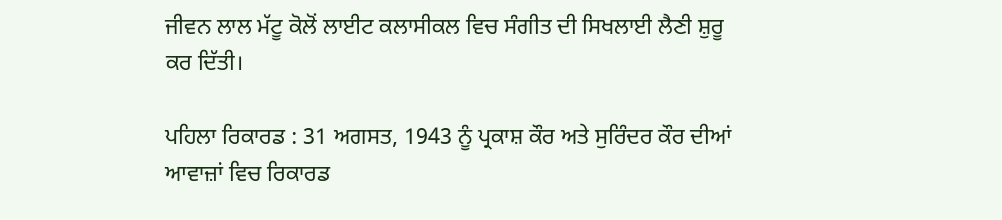ਜੀਵਨ ਲਾਲ ਮੱਟੂ ਕੋਲੋਂ ਲਾਈਟ ਕਲਾਸੀਕਲ ਵਿਚ ਸੰਗੀਤ ਦੀ ਸਿਖਲਾਈ ਲੈਣੀ ਸ਼ੁਰੂ ਕਰ ਦਿੱਤੀ।

ਪਹਿਲਾ ਰਿਕਾਰਡ : 31 ਅਗਸਤ, 1943 ਨੂੰ ਪ੍ਰਕਾਸ਼ ਕੌਰ ਅਤੇ ਸੁਰਿੰਦਰ ਕੌਰ ਦੀਆਂ ਆਵਾਜ਼ਾਂ ਵਿਚ ਰਿਕਾਰਡ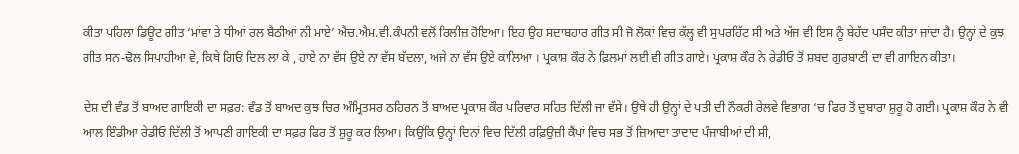ਕੀਤਾ ਪਹਿਲਾ ਡਿਊਟ ਗੀਤ ‘ਮਾਂਵਾ ਤੇ ਧੀਆਂ ਰਲ ਬੈਠੀਆਂ ਨੀ ਮਾਏ’ ਐਚ.ਐਮ.ਵੀ.ਕੰਪਨੀ ਵਲੋਂ ਰਿਲੀਜ਼ ਹੋਇਆ। ਇਹ ਉਹ ਸਦਾਬਹਾਰ ਗੀਤ ਸੀ ਜੋ ਲੋਕਾਂ ਵਿਚ ਕੱਲ੍ਹ ਵੀ ਸੁਪਰਹਿੱਟ ਸੀ ਅਤੇ ਅੱਜ ਵੀ ਇਸ ਨੂੰ ਬੇਹੱਦ ਪਸੰਦ ਕੀਤਾ ਜਾਂਦਾ ਹੈ। ਉਨ੍ਹਾਂ ਦੇ ਕੁਝ ਗੀਤ ਸਨ-ਢੋਲ ਸਿਪਾਹੀਆ ਵੇ, ਕਿਥੇ ਗਿਓਂ ਦਿਲ ਲਾ ਕੇ , ਹਾਏ ਨਾ ਵੱਸ ਉਏ ਨਾ ਵੱਸ ਬੱਦਲਾ, ਅਜੇ ਨਾ ਵੱਸ ਉਏ ਕਾਲਿਆ । ਪ੍ਰਕਾਸ਼ ਕੌਰ ਨੇ ਫ਼ਿਲਮਾਂ ਲਈ ਵੀ ਗੀਤ ਗਾਏ। ਪ੍ਰਕਾਸ਼ ਕੌਰ ਨੇ ਰੇਡੀਓ ਤੋਂ ਸ਼ਬਦ ਗੁਰਬਾਣੀ ਦਾ ਵੀ ਗਾਇਨ ਕੀਤਾ।

ਦੇਸ਼ ਦੀ ਵੰਡ ਤੋਂ ਬਾਅਦ ਗਾਇਕੀ ਦਾ ਸਫ਼ਰ: ਵੰਡ ਤੋਂ ਬਾਅਦ ਕੁਝ ਚਿਰ ਅੰਮ੍ਰਿਤਸਰ ਠਹਿਰਨ ਤੋਂ ਬਾਅਦ ਪ੍ਰਕਾਸ਼ ਕੌਰ ਪਰਿਵਾਰ ਸਹਿਤ ਦਿੱਲੀ ਜਾ ਵੱਸੇ। ਉਥੇ ਹੀ ਉਨ੍ਹਾਂ ਦੇ ਪਤੀ ਦੀ ਨੌਕਰੀ ਰੇਲਵੇ ਵਿਭਾਗ ‘ਚ ਫਿਰ ਤੋਂ ਦੁਬਾਰਾ ਸ਼ੁਰੂ ਹੋ ਗਈ। ਪ੍ਰਕਾਸ਼ ਕੌਰ ਨੇ ਵੀ ਆਲ ਇੰਡੀਆ ਰੇਡੀਓ ਦਿੱਲੀ ਤੋਂ ਆਪਣੀ ਗਾਇਕੀ ਦਾ ਸਫ਼ਰ ਫਿਰ ਤੋਂ ਸ਼ੁਰੂ ਕਰ ਲਿਆ। ਕਿਉਂਕਿ ਉਨ੍ਹਾਂ ਦਿਨਾਂ ਵਿਚ ਦਿੱਲੀ ਰਫ਼ਿਉਜ਼ੀ ਕੈਂਪਾਂ ਵਿਚ ਸਭ ਤੋਂ ਜ਼ਿਆਦਾ ਤਾਦਾਦ ਪੰਜਾਬੀਆਂ ਦੀ ਸੀ,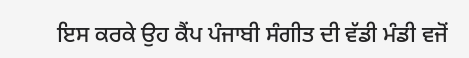ਇਸ ਕਰਕੇ ਉਹ ਕੈਂਪ ਪੰਜਾਬੀ ਸੰਗੀਤ ਦੀ ਵੱਡੀ ਮੰਡੀ ਵਜੋਂ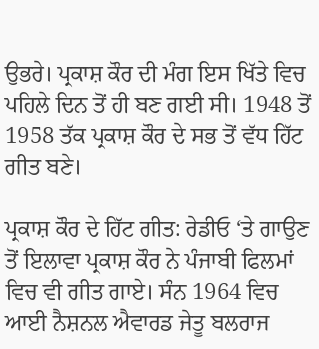ਉਭਰੇ। ਪ੍ਰਕਾਸ਼ ਕੌਰ ਦੀ ਮੰਗ ਇਸ ਖਿੱਤੇ ਵਿਚ ਪਹਿਲੇ ਦਿਨ ਤੋਂ ਹੀ ਬਣ ਗਈ ਸੀ। 1948 ਤੋਂ 1958 ਤੱਕ ਪ੍ਰਕਾਸ਼ ਕੌਰ ਦੇ ਸਭ ਤੋਂ ਵੱਧ ਹਿੱਟ ਗੀਤ ਬਣੇ।

ਪ੍ਰਕਾਸ਼ ਕੌਰ ਦੇ ਹਿੱਟ ਗੀਤ: ਰੇਡੀਓ ‘ਤੇ ਗਾਉਣ ਤੋਂ ਇਲਾਵਾ ਪ੍ਰਕਾਸ਼ ਕੌਰ ਨੇ ਪੰਜਾਬੀ ਫਿਲਮਾਂ ਵਿਚ ਵੀ ਗੀਤ ਗਾਏ। ਸੰਨ 1964 ਵਿਚ ਆਈ ਨੈਸ਼ਨਲ ਐਵਾਰਡ ਜੇਤੂ ਬਲਰਾਜ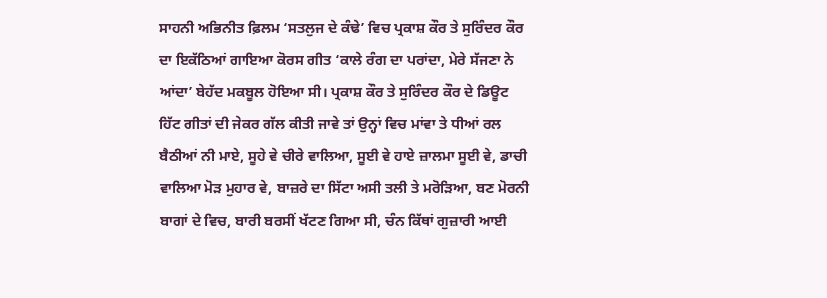ਸਾਹਨੀ ਅਭਿਨੀਤ ਫ਼ਿਲਮ ‘ਸਤਲੁਜ ਦੇ ਕੰਢੇ’ ਵਿਚ ਪ੍ਰਕਾਸ਼ ਕੌਰ ਤੇ ਸੁਰਿੰਦਰ ਕੌਰ ਦਾ ਇਕੱਠਿਆਂ ਗਾਇਆ ਕੋਰਸ ਗੀਤ ‘ਕਾਲੇ ਰੰਗ ਦਾ ਪਰਾਂਦਾ, ਮੇਰੇ ਸੱਜਣਾ ਨੇ ਆਂਦਾ’ ਬੇਹੱਦ ਮਕਬੂਲ ਹੋਇਆ ਸੀ। ਪ੍ਰਕਾਸ਼ ਕੌਰ ਤੇ ਸੁਰਿੰਦਰ ਕੌਰ ਦੇ ਡਿਊਟ ਹਿੱਟ ਗੀਤਾਂ ਦੀ ਜੇਕਰ ਗੱਲ ਕੀਤੀ ਜਾਵੇ ਤਾਂ ਉਨ੍ਹਾਂ ਵਿਚ ਮਾਂਵਾ ਤੇ ਧੀਆਂ ਰਲ ਬੈਠੀਆਂ ਨੀ ਮਾਏ, ਸੂਹੇ ਵੇ ਚੀਰੇ ਵਾਲਿਆ, ਸੂਈ ਵੇ ਹਾਏ ਜ਼ਾਲਮਾ ਸੂਈ ਵੇ, ਡਾਚੀ ਵਾਲਿਆ ਮੋੜ ਮੁਹਾਰ ਵੇ, ਬਾਜ਼ਰੇ ਦਾ ਸਿੱਟਾ ਅਸੀ ਤਲੀ ਤੇ ਮਰੋੜਿਆ, ਬਣ ਮੋਰਨੀ ਬਾਗਾਂ ਦੇ ਵਿਚ, ਬਾਰੀ ਬਰਸੀਂ ਖੱਟਣ ਗਿਆ ਸੀ, ਚੰਨ ਕਿੱਥਾਂ ਗੁਜ਼ਾਰੀ ਆਈ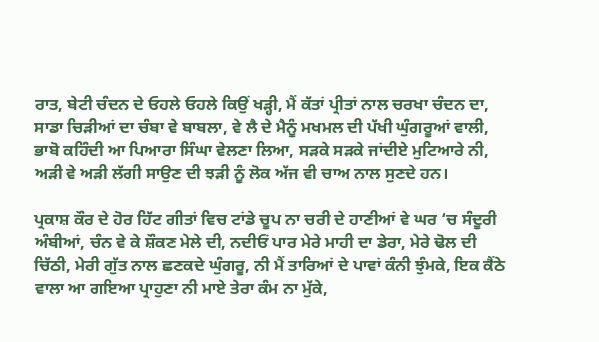ਰਾਤ, ਬੇਟੀ ਚੰਦਨ ਦੇ ਓਹਲੇ ਓਹਲੇ ਕਿਉਂ ਖੜ੍ਹੀ, ਮੈਂ ਕੱਤਾਂ ਪ੍ਰੀਤਾਂ ਨਾਲ ਚਰਖਾ ਚੰਦਨ ਦਾ, ਸਾਡਾ ਚਿੜੀਆਂ ਦਾ ਚੰਬਾ ਵੇ ਬਾਬਲਾ, ਵੇ ਲੈ ਦੇ ਮੈਨੂੰ ਮਖਮਲ ਦੀ ਪੱਖੀ ਘੁੰਗਰੂਆਂ ਵਾਲੀ, ਭਾਬੋ ਕਹਿੰਦੀ ਆ ਪਿਆਰਾ ਸਿੰਘਾ ਵੇਲਣਾ ਲਿਆ, ਸੜਕੇ ਸੜਕੇ ਜਾਂਦੀਏ ਮੁਟਿਆਰੇ ਨੀ, ਅੜੀ ਵੇ ਅੜੀ ਲੱਗੀ ਸਾਉਣ ਦੀ ਝੜੀ ਨੂੰ ਲੋਕ ਅੱਜ ਵੀ ਚਾਅ ਨਾਲ ਸੁਣਦੇ ਹਨ।

ਪ੍ਰਕਾਸ਼ ਕੌਰ ਦੇ ਹੋਰ ਹਿੱਟ ਗੀਤਾਂ ਵਿਚ ਟਾਂਡੇ ਚੂਪ ਨਾ ਚਰੀ ਦੇ ਹਾਣੀਆਂ ਵੇ ਘਰ ‘ਚ ਸੰਦੂਰੀ ਅੰਬੀਆਂ, ਚੰਨ ਵੇ ਕੇ ਸ਼ੌਕਣ ਮੇਲੇ ਦੀ, ਨਦੀਓਂ ਪਾਰ ਮੇਰੇ ਮਾਹੀ ਦਾ ਡੇਰਾ, ਮੇਰੇ ਢੋਲ ਦੀ ਚਿੱਠੀ, ਮੇਰੀ ਗੁੱਤ ਨਾਲ ਛਣਕਦੇ ਘੁੰਗਰੂ, ਨੀ ਮੈਂ ਤਾਰਿਆਂ ਦੇ ਪਾਵਾਂ ਕੰਨੀ ਝੁੰਮਕੇ, ਇਕ ਕੈਂਠੇ ਵਾਲਾ ਆ ਗਇਆ ਪ੍ਰਾਹੁਣਾ ਨੀ ਮਾਏ ਤੇਰਾ ਕੰਮ ਨਾ ਮੁੱਕੇ,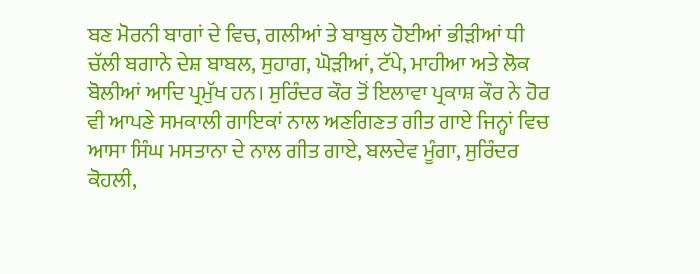ਬਣ ਮੋਰਨੀ ਬਾਗਾਂ ਦੇ ਵਿਚ, ਗਲੀਆਂ ਤੇ ਬਾਬੁਲ ਹੋਈਆਂ ਭੀੜੀਆਂ ਧੀ ਚੱਲੀ ਬਗਾਨੇ ਦੇਸ਼ ਬਾਬਲ, ਸੁਹਾਗ, ਘੋੜੀਆਂ, ਟੱਪੇ, ਮਾਹੀਆ ਅਤੇ ਲੋਕ ਬੋਲੀਆਂ ਆਦਿ ਪ੍ਰਮੁੱਖ ਹਨ। ਸੁਰਿੰਦਰ ਕੌਰ ਤੋਂ ਇਲਾਵਾ ਪ੍ਰਕਾਸ਼ ਕੌਰ ਨੇ ਹੋਰ ਵੀ ਆਪਣੇ ਸਮਕਾਲੀ ਗਾਇਕਾਂ ਨਾਲ ਅਣਗਿਣਤ ਗੀਤ ਗਾਏ ਜਿਨ੍ਹਾਂ ਵਿਚ ਆਸਾ ਸਿੰਘ ਮਸਤਾਨਾ ਦੇ ਨਾਲ ਗੀਤ ਗਾਏ, ਬਲਦੇਵ ਮੂੰਗਾ, ਸੁਰਿੰਦਰ ਕੋਹਲੀ,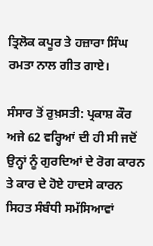ਤ੍ਰਿਲੋਕ ਕਪੂਰ ਤੇ ਹਜ਼ਾਰਾ ਸਿੰਘ ਰਮਤਾ ਨਾਲ ਗੀਤ ਗਾਏ।

ਸੰਸਾਰ ਤੋਂ ਰੁਖ਼ਸਤੀ: ਪ੍ਰਕਾਸ਼ ਕੌਰ ਅਜੇ 62 ਵਰ੍ਹਿਆਂ ਦੀ ਹੀ ਸੀ ਜਦੋਂ ਉਨ੍ਹਾਂ ਨੂੰ ਗੁਰਦਿਆਂ ਦੇ ਰੋਗ ਕਾਰਨ ਤੇ ਕਾਰ ਦੇ ਹੋਏ ਹਾਦਸੇ ਕਾਰਨ ਸਿਹਤ ਸੰਬੰਧੀ ਸਮੱਸਿਆਵਾਂ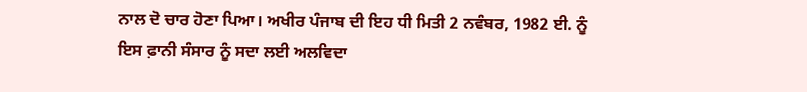ਨਾਲ ਦੋ ਚਾਰ ਹੋਣਾ ਪਿਆ। ਅਖੀਰ ਪੰਜਾਬ ਦੀ ਇਹ ਧੀ ਮਿਤੀ 2 ਨਵੰਬਰ, 1982 ਈ. ਨੂੰ ਇਸ ਫ਼ਾਨੀ ਸੰਸਾਰ ਨੂੰ ਸਦਾ ਲਈ ਅਲਵਿਦਾ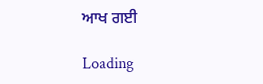ਆਖ ਗਈ

Loading